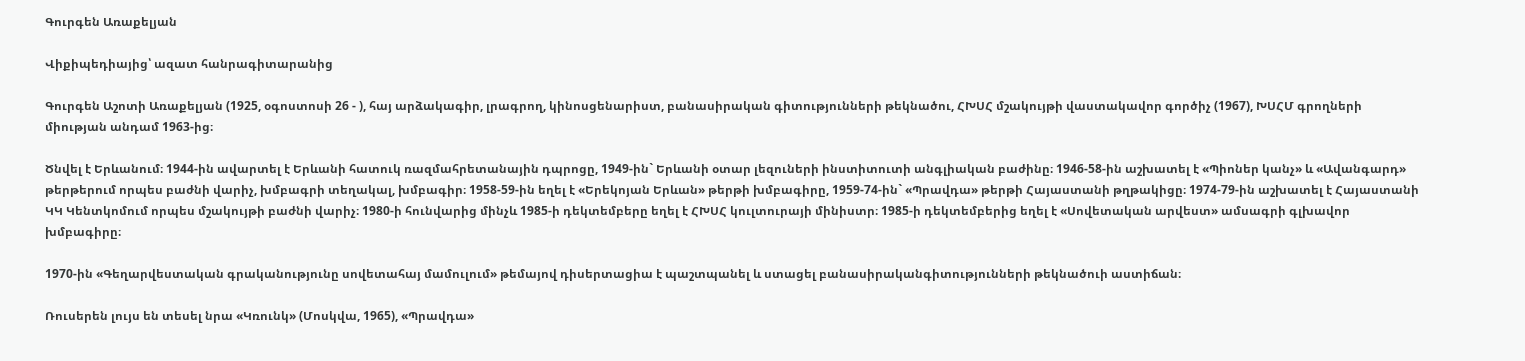Գուրգեն Առաքելյան

Վիքիպեդիայից՝ ազատ հանրագիտարանից

Գուրգեն Աշոտի Առաքելյան (1925, օգոստոսի 26 - ), հայ արձակագիր, լրագրող, կինոսցենարիստ, բանասիրական գիտությունների թեկնածու, ՀԽՍՀ մշակույթի վաստակավոր գործիչ (1967), ԽՍՀՄ գրողների միության անդամ 1963-ից։

Ծնվել է Երևանում։ 1944-ին ավարտել է Երևանի հատուկ ռազմահրետանային դպրոցը, 1949-ին` Երևանի օտար լեզուների ինստիտուտի անգլիական բաժինը։ 1946-58-ին աշխատել է «Պիոներ կանչ» և «Ավանգարդ» թերթերում որպես բաժնի վարիչ, խմբագրի տեղակալ, խմբագիր։ 1958-59-ին եղել է «Երեկոյան Երևան» թերթի խմբագիրը, 1959-74-ին` «Պրավդա» թերթի Հայաստանի թղթակիցը։ 1974-79-ին աշխատել է Հայաստանի ԿԿ Կենտկոմում որպես մշակույթի բաժնի վարիչ։ 1980-ի հունվարից մինչև 1985-ի դեկտեմբերը եղել է ՀԽՍՀ կուլտուրայի մինիստր։ 1985-ի դեկտեմբերից եղել է «Սովետական արվեստ» ամսագրի գլխավոր խմբագիրը։

1970-ին «Գեղարվեստական գրականությունը սովետահայ մամուլում» թեմայով դիսերտացիա է պաշտպանել և ստացել բանասիրականգիտությունների թեկնածուի աստիճան։

Ռուսերեն լույս են տեսել նրա «Կռունկ» (Մոսկվա, 1965), «Պրավդա»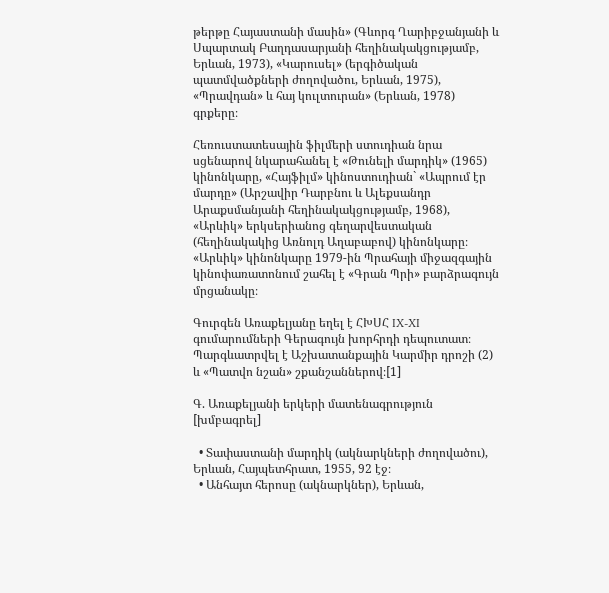թերթը Հայաստանի մասին» (Գևորգ Ղարիբջանյանի և Սպարտակ Բաղդասարյանի հեղինակակցությամբ, Երևան, 1973), «Կարուսել» (երգիծական պատմվածքների ժողովածու, Երևան, 1975), «Պրավդան» և հայ կուլտուրան» (Երևան, 1978) գրքերը։

Հեռուստատեսային ֆիլմերի ստուդիան նրա սցենարով նկարահանել է «Թունելի մարդիկ» (1965) կինոնկարը, «Հայֆիլմ» կինոստուդիան` «Ապրում էր մարդը» (Արշավիր Դարբնու և Ալեքսանդր Արաքսմանյանի հեղինակակցությամբ, 1968), «Արևիկ» երկսերիանոց գեղարվեստական (հեղինակակից Առնոլդ Աղաբաբով) կինոնկարը։ «Արևիկ» կինոնկարը 1979-ին Պրահայի միջազգային կինոփառատոնում շահել է «Գրան Պրի» բարձրագույն մրցանակը։

Գուրգեն Առաքելյանը եղել է ՀԽՍՀ IX-XI գումարումների Գերագույն խորհրդի դեպուտատ։ Պարգևատրվել է Աշխատանքային Կարմիր դրոշի (2) և «Պատվո նշան» շքանշաններով։[1]

Գ. Առաքելյանի երկերի մատենագրություն [խմբագրել]

  • Տափաստանի մարդիկ (ակնարկների ժողովածու), Երևան, Հայպետհրատ, 1955, 92 էջ։
  • Անհայտ հերոսը (ակնարկներ), Երևան,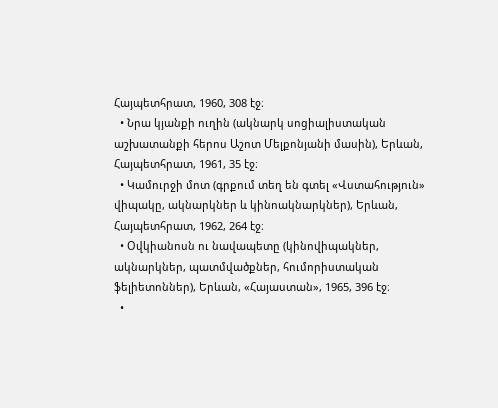Հայպետհրատ, 1960, 308 էջ։
  • Նրա կյանքի ուղին (ակնարկ սոցիալիստական աշխատանքի հերոս Աշոտ Մելքոնյանի մասին), Երևան, Հայպետհրատ, 1961, 35 էջ։
  • Կամուրջի մոտ (գրքում տեղ են գտել «Վստահություն» վիպակը, ակնարկներ և կինոակնարկներ), Երևան, Հայպետհրատ, 1962, 264 էջ։
  • Օվկիանոսն ու նավապետը (կինովիպակներ, ակնարկներ, պատմվածքներ, հումորիստական ֆելիետոններ), Երևան, «Հայաստան», 1965, 396 էջ։
  •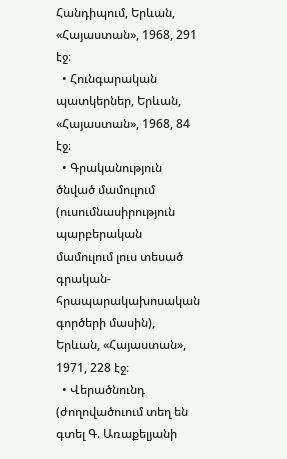Հանդիպում, Երևան, «Հայաստան», 1968, 291 էջ։
  • Հունգարական պատկերներ, Երևան, «Հայաստան», 1968, 84 էջ։
  • Գրականություն ծնված մամուլում (ուսումնասիրություն պարբերական մամուլում լուս տեսած գրական-հրապարակախոսական գործերի մասին), Երևան, «Հայաստան», 1971, 228 էջ։
  • Վերածնունդ (ժողովածուում տեղ են գտել Գ. Առաքելյանի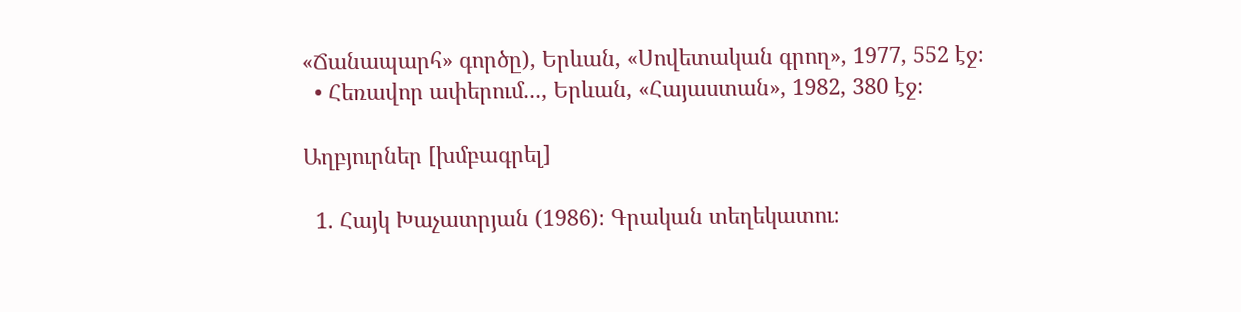«Ճանապարհ» գործը), Երևան, «Սովետական գրող», 1977, 552 էջ։
  • Հեռավոր ափերում..., Երևան, «Հայաստան», 1982, 380 էջ։

Աղբյուրներ [խմբագրել]

  1. Հայկ Խաչատրյան (1986)։ Գրական տեղեկատու։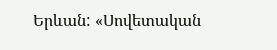Երևան: «Սովետական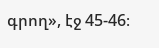գրող», էջ 45-46։